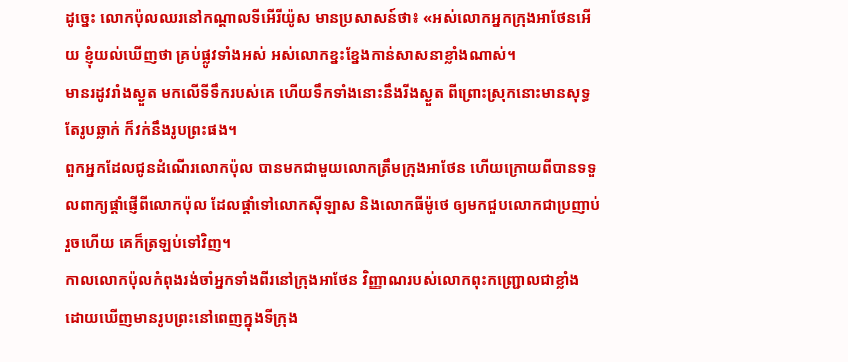ដូច្នេះ លោកប៉ុលឈរនៅកណ្តាលទីអើរីយ៉ូស មានប្រសាសន៍ថា៖ «អស់លោកអ្នកក្រុងអាថែនអើយ ខ្ញុំយល់ឃើញថា គ្រប់ផ្លូវទាំងអស់ អស់លោកខ្នះខ្នែងកាន់សាសនាខ្លាំងណាស់។
មានរដូវរាំងស្ងួត មកលើទីទឹករបស់គេ ហើយទឹកទាំងនោះនឹងរីងស្ងួត ពីព្រោះស្រុកនោះមានសុទ្ធតែរូបឆ្លាក់ ក៏វក់នឹងរូបព្រះផង។
ពួកអ្នកដែលជូនដំណើរលោកប៉ុល បានមកជាមួយលោកត្រឹមក្រុងអាថែន ហើយក្រោយពីបានទទួលពាក្យផ្ដាំផ្ញើពីលោកប៉ុល ដែលផ្តាំទៅលោកស៊ីឡាស និងលោកធីម៉ូថេ ឲ្យមកជួបលោកជាប្រញាប់រួចហើយ គេក៏ត្រឡប់ទៅវិញ។
កាលលោកប៉ុលកំពុងរង់ចាំអ្នកទាំងពីរនៅក្រុងអាថែន វិញ្ញាណរបស់លោកពុះកញ្ជ្រោលជាខ្លាំង ដោយឃើញមានរូបព្រះនៅពេញក្នុងទីក្រុង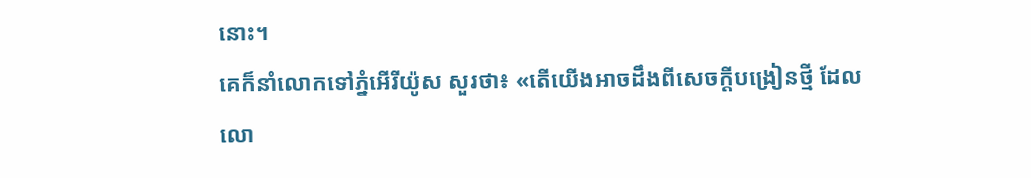នោះ។
គេក៏នាំលោកទៅភ្នំអើរីយ៉ូស សួរថា៖ «តើយើងអាចដឹងពីសេចក្ដីបង្រៀនថ្មី ដែលលោ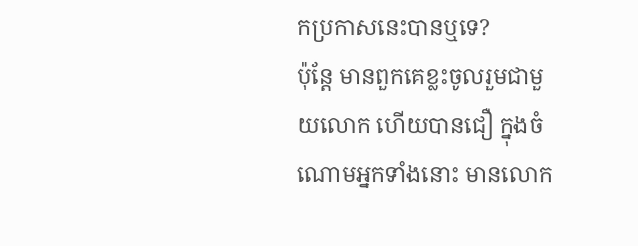កប្រកាសនេះបានឬទេ?
ប៉ុន្តែ មានពួកគេខ្លះចូលរួមជាមួយលោក ហើយបានជឿ ក្នុងចំណោមអ្នកទាំងនោះ មានលោក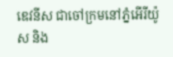ឌេវនីស ជាចៅក្រមនៅភ្នំអើរីយ៉ូស និង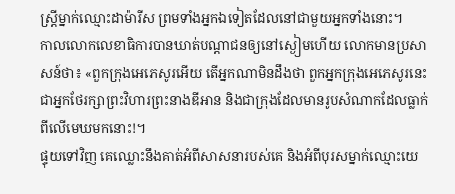ស្ត្រីម្នាក់ឈ្មោះដាម៉ារីស ព្រមទាំងអ្នកឯទៀតដែលនៅជាមួយអ្នកទាំងនោះ។
កាលលោកលេខាធិការបានឃាត់បណ្ដាជនឲ្យនៅស្ងៀមហើយ លោកមានប្រសាសន៍ថា៖ «ពួកក្រុងអេភេសូរអើយ តើអ្នកណាមិនដឹងថា ពួកអ្នកក្រុងអេភេសូរនេះ ជាអ្នកថែរក្សាព្រះវិហារព្រះនាងឌីអាន និងជាក្រុងដែលមានរូបសំណាកដែលធ្លាក់ពីលើមេឃមកនោះ!។
ផ្ទុយទៅវិញ គេឈ្លោះនឹងគាត់អំពីសាសនារបស់គេ និងអំពីបុរសម្នាក់ឈ្មោះយេ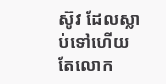ស៊ូវ ដែលស្លាប់ទៅហើយ តែលោក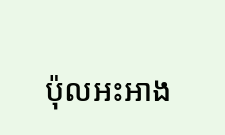ប៉ុលអះអាង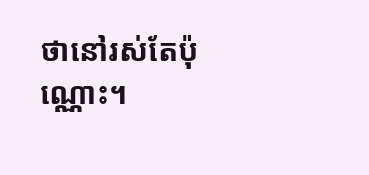ថានៅរស់តែប៉ុណ្ណោះ។